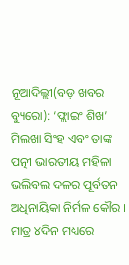ନୂଆଦିଲ୍ଲୀ(ବଡ଼ ଖବର ବ୍ୟୁରୋ): ‘ଫ୍ଲାଇଂ ଶିଖ’ ମିଲଖା ସିଂହ ଏବଂ ତାଙ୍କ ପତ୍ନୀ ଭାରତୀୟ ମହିଳା ଭଲିବଲ ଦଳର ପୂର୍ବତନ ଅଧିନାୟିକା ନିର୍ମଳ କୌର । ମାତ୍ର ୪ଦିନ ମଧ୍ୟରେ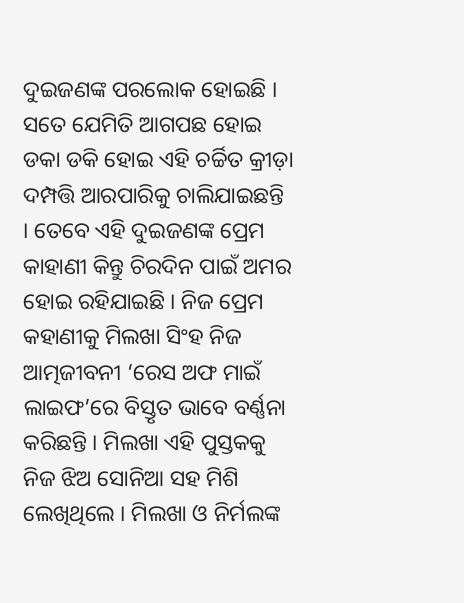ଦୁଇଜଣଙ୍କ ପରଲୋକ ହୋଇଛି । ସତେ ଯେମିତି ଆଗପଛ ହୋଇ ଡକା ଡକି ହୋଇ ଏହି ଚର୍ଚ୍ଚିତ କ୍ରୀଡ଼ା ଦମ୍ପତ୍ତି ଆରପାରିକୁ ଚାଲିଯାଇଛନ୍ତି । ତେବେ ଏହି ଦୁଇଜଣଙ୍କ ପ୍ରେମ କାହାଣୀ କିନ୍ତୁ ଚିରଦିନ ପାଇଁ ଅମର ହୋଇ ରହିଯାଇଛି । ନିଜ ପ୍ରେମ କହାଣୀକୁ ମିଲଖା ସିଂହ ନିଜ ଆତ୍ମଜୀବନୀ ‘ରେସ ଅଫ ମାଇଁ ଲାଇଫ’ରେ ବିସ୍ତୃତ ଭାବେ ବର୍ଣ୍ଣନା କରିଛନ୍ତି । ମିଲଖା ଏହି ପୁସ୍ତକକୁ ନିଜ ଝିଅ ସୋନିଆ ସହ ମିଶି ଲେଖିଥିଲେ । ମିଲଖା ଓ ନିର୍ମଲଙ୍କ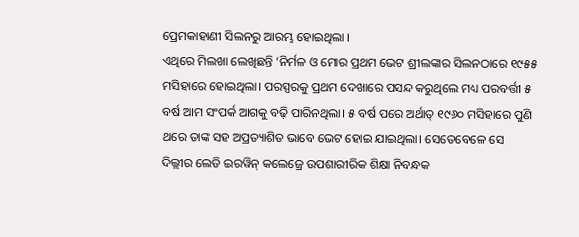ପ୍ରେମକାହାଣୀ ସିଲନରୁ ଆରମ୍ଭ ହୋଇଥିଲା ।
ଏଥିରେ ମିଲଖା ଲେଖିଛନ୍ତି ‘ନିର୍ମଳ ଓ ମୋର ପ୍ରଥମ ଭେଟ ଶ୍ରୀଲଙ୍କାର ସିଲନଠାରେ ୧୯୫୫ ମସିହାରେ ହୋଇଥିଲା। ପରସ୍ପରକୁ ପ୍ରଥମ ଦେଖାରେ ପସନ୍ଦ କରୁଥିଲେ ମଧ୍ୟ ପରବର୍ତ୍ତୀ ୫ ବର୍ଷ ଆମ ସଂପର୍କ ଆଗକୁ ବଢ଼ି ପାରିନଥିଲା। ୫ ବର୍ଷ ପରେ ଅର୍ଥାତ୍ ୧୯୬୦ ମସିହାରେ ପୁଣି ଥରେ ତାଙ୍କ ସହ ଅପ୍ରତ୍ୟାଶିତ ଭାବେ ଭେଟ ହୋଇ ଯାଇଥିଲା। ସେତେବେଳେ ସେ ଦିଲ୍ଲୀର ଲେଡି ଇରୱିନ୍ କଲେଜ୍ରେ ଉପଶାରୀରିକ ଶିକ୍ଷା ନିବନ୍ଧକ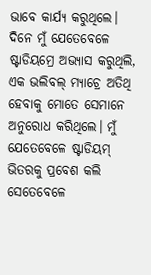ଭାବେ କାର୍ଯ୍ୟ କରୁଥିଲେ। ଦିନେ ମୁଁ ଯେତେବେଳେ ଷ୍ଟାଡିୟମ୍ରେ ଅଭ୍ୟାସ କରୁଥିଲି, ଏକ ଭଲିବଲ୍ ମ୍ୟାଚ୍ରେ ଅତିଥି ହେବାକୁ ମୋତେ ସେମାନେ ଅନୁରୋଧ କରିଥିଲେ। ମୁଁ ଯେତେବେଳେ ଷ୍ଟାଡିୟମ୍ ଭିତରକୁ ପ୍ରବେଶ କଲି ସେତେବେଳେ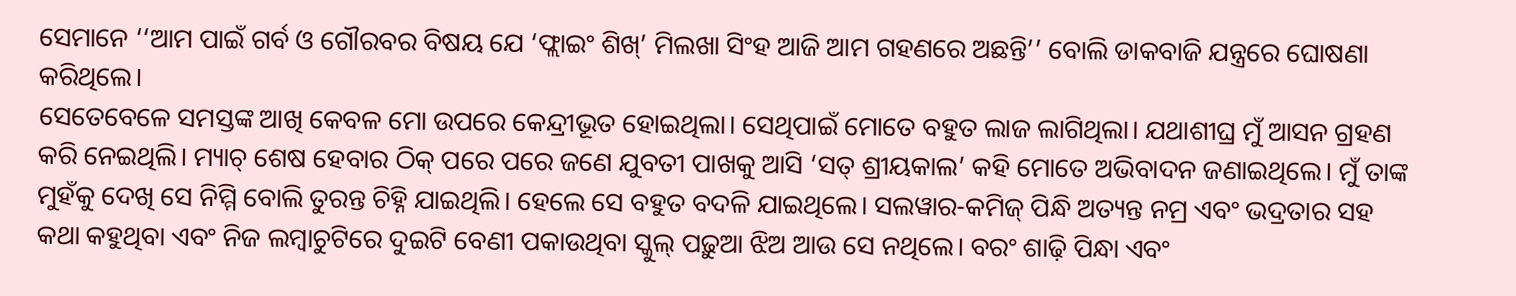ସେମାନେ ‘‘ଆମ ପାଇଁ ଗର୍ବ ଓ ଗୌରବର ବିଷୟ ଯେ ‘ଫ୍ଲାଇଂ ଶିଖ୍’ ମିଲଖା ସିଂହ ଆଜି ଆମ ଗହଣରେ ଅଛନ୍ତି’’ ବୋଲି ଡାକବାଜି ଯନ୍ତ୍ରରେ ଘୋଷଣା କରିଥିଲେ।
ସେତେବେଳେ ସମସ୍ତଙ୍କ ଆଖି କେବଳ ମୋ ଉପରେ କେନ୍ଦ୍ରୀଭୂତ ହୋଇଥିଲା। ସେଥିପାଇଁ ମୋତେ ବହୁତ ଲାଜ ଲାଗିଥିଲା। ଯଥାଶୀଘ୍ର ମୁଁ ଆସନ ଗ୍ରହଣ କରି ନେଇଥିଲି। ମ୍ୟାଚ୍ ଶେଷ ହେବାର ଠିକ୍ ପରେ ପରେ ଜଣେ ଯୁବତୀ ପାଖକୁ ଆସି ‘ସତ୍ ଶ୍ରୀୟକାଲ’ କହି ମୋତେ ଅଭିବାଦନ ଜଣାଇଥିଲେ। ମୁଁ ତାଙ୍କ ମୁହଁକୁ ଦେଖି ସେ ନିମ୍ମି ବୋଲି ତୁରନ୍ତ ଚିହ୍ନି ଯାଇଥିଲି। ହେଲେ ସେ ବହୁତ ବଦଳି ଯାଇଥିଲେ। ସଲୱାର-କମିଜ୍ ପିନ୍ଧି ଅତ୍ୟନ୍ତ ନମ୍ର ଏବଂ ଭଦ୍ରତାର ସହ କଥା କହୁଥିବା ଏବଂ ନିଜ ଲମ୍ବାଚୁଟିରେ ଦୁଇଟି ବେଣୀ ପକାଉଥିବା ସ୍କୁଲ୍ ପଢ଼ୁଆ ଝିଅ ଆଉ ସେ ନଥିଲେ। ବରଂ ଶାଢ଼ି ପିନ୍ଧା ଏବଂ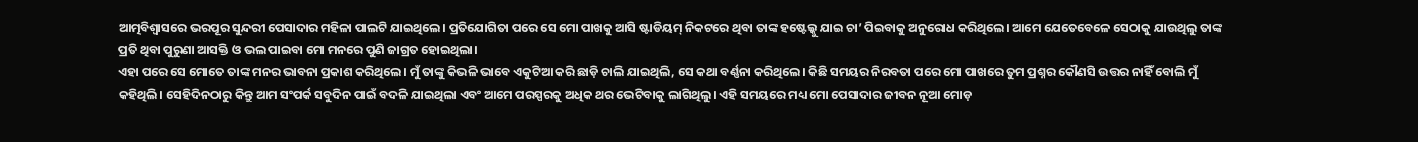ଆତ୍ମବିଶ୍ୱାସରେ ଭରପୂର ସୁନ୍ଦରୀ ପେସାଦାର ମହିଳା ପାଲଟି ଯାଇଥିଲେ। ପ୍ରତିଯୋଗିତା ପରେ ସେ ମୋ ପାଖକୁ ଆସି ଷ୍ଟାଡିୟମ୍ ନିକଟରେ ଥିବା ତାଙ୍କ ହଷ୍ଟେଲ୍କୁ ଯାଇ ଚା’ ପିଇବାକୁ ଅନୁରୋଧ କରିଥିଲେ। ଆମେ ଯେତେବେଳେ ସେଠାକୁ ଯାଉଥିଲୁ ତାଙ୍କ ପ୍ରତି ଥିବା ପୁରୁଣା ଆସକ୍ତି ଓ ଭଲ ପାଇବା ମୋ ମନରେ ପୁଣି ଜାଗ୍ରତ ହୋଇଥିଲା।
ଏହା ପରେ ସେ ମୋତେ ତାଙ୍କ ମନର ଭାବନା ପ୍ରକାଶ କରିଥିଲେ। ମୁଁ ତାଙ୍କୁ କିଭଳି ଭାବେ ଏକୁଟିଆ କରି ଛାଡ଼ି ଚାଲି ଯାଇଥିଲି, ସେ କଥା ବର୍ଣ୍ଣନା କରିଥିଲେ। କିଛି ସମୟର ନିରବତା ପରେ ମୋ ପାଖରେ ତୁମ ପ୍ରଶ୍ନର କୌଣସି ଉତ୍ତର ନାହିଁ ବୋଲି ମୁଁ କହିଥିଲି। ସେହିଦିନଠାରୁ କିନ୍ତୁ ଆମ ସଂପର୍କ ସବୁଦିନ ପାଇଁ ବଦଳି ଯାଇଥିଲା ଏବଂ ଆମେ ପରସ୍ପରକୁ ଅଧିକ ଥର ଭେଟିବାକୁ ଲାଗିଥିଲୁ। ଏହି ସମୟରେ ମଧ୍ୟ ମୋ ପେସାଦାର ଜୀବନ ନୂଆ ମୋଡ଼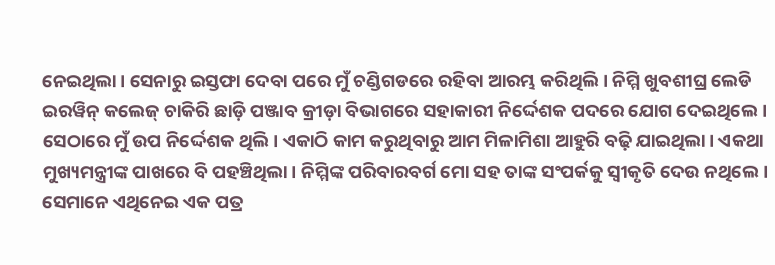ନେଇଥିଲା। ସେନାରୁ ଇସ୍ତଫା ଦେବା ପରେ ମୁଁ ଚଣ୍ଡିଗଡରେ ରହିବା ଆରମ୍ଭ କରିଥିଲି। ନିମ୍ମି ଖୁବଶୀଘ୍ର ଲେଡି ଇରୱିନ୍ କଲେଜ୍ ଚାକିରି ଛାଡ଼ି ପଞ୍ଜାବ କ୍ରୀଡ଼ା ବିଭାଗରେ ସହାକାରୀ ନିର୍ଦ୍ଦେଶକ ପଦରେ ଯୋଗ ଦେଇଥିଲେ। ସେଠାରେ ମୁଁ ଉପ ନିର୍ଦ୍ଦେଶକ ଥିଲି। ଏକାଠି କାମ କରୁଥିବାରୁ ଆମ ମିଳାମିଶା ଆହୁରି ବଢ଼ି ଯାଇଥିଲା। ଏକଥା ମୁଖ୍ୟମନ୍ତ୍ରୀଙ୍କ ପାଖରେ ବି ପହଞ୍ଚିଥିଲା। ନିମ୍ମିଙ୍କ ପରିବାରବର୍ଗ ମୋ ସହ ତାଙ୍କ ସଂପର୍କକୁ ସ୍ବୀକୃତି ଦେଉ ନଥିଲେ। ସେମାନେ ଏଥିନେଇ ଏକ ପତ୍ର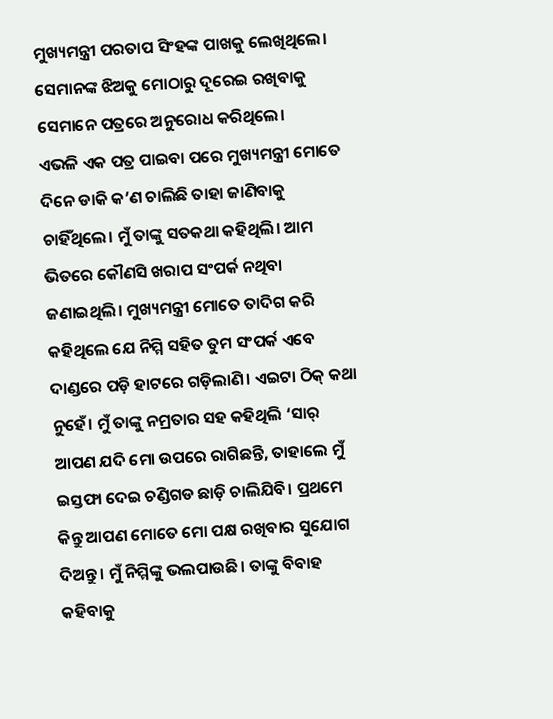ମୁଖ୍ୟମନ୍ତ୍ରୀ ପରତାପ ସିଂହଙ୍କ ପାଖକୁ ଲେଖିଥିଲେ। ସେମାନଙ୍କ ଝିଅକୁ ମୋଠାରୁ ଦୂରେଇ ରଖିବାକୁ ସେମାନେ ପତ୍ରରେ ଅନୁରୋଧ କରିଥିଲେ।
ଏଭଳି ଏକ ପତ୍ର ପାଇବା ପରେ ମୁଖ୍ୟମନ୍ତ୍ରୀ ମୋତେ ଦିନେ ଡାକି କ’ଣ ଚାଲିଛି ତାହା ଜାଣିବାକୁ ଚାହିଁଥିଲେ। ମୁଁ ତାଙ୍କୁ ସତକଥା କହିଥିଲି। ଆମ ଭିତରେ କୌଣସି ଖରାପ ସଂପର୍କ ନଥିବା ଜଣାଇଥିଲି। ମୁଖ୍ୟମନ୍ତ୍ରୀ ମୋତେ ତାଦିଗ କରି କହିଥିଲେ ଯେ ନିମ୍ମି ସହିତ ତୁମ ସଂପର୍କ ଏବେ ଦାଣ୍ଡରେ ପଡ଼ି ହାଟରେ ଗଡ଼ିଲାଣି। ଏଇଟା ଠିକ୍ କଥା ନୁହେଁ। ମୁଁ ତାଙ୍କୁ ନମ୍ରତାର ସହ କହିଥିଲି ‘ସାର୍ ଆପଣ ଯଦି ମୋ ଉପରେ ରାଗିଛନ୍ତି, ତାହାଲେ ମୁଁ ଇସ୍ତଫା ଦେଇ ଚଣ୍ଡିଗଡ ଛାଡ଼ି ଚାଲିଯିବି। ପ୍ରଥମେ କିନ୍ତୁ ଆପଣ ମୋତେ ମୋ ପକ୍ଷ ରଖିବାର ସୁଯୋଗ ଦିଅନ୍ତୁ। ମୁଁ ନିମ୍ମିଙ୍କୁ ଭଲପାଉଛି। ତାଙ୍କୁ ବିବାହ କହିବାକୁ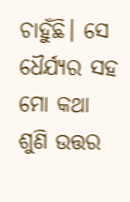ଚାହୁଁଛି। ସେ ଧୈର୍ଯ୍ୟର ସହ ମୋ କଥା ଶୁଣି ଉତ୍ତର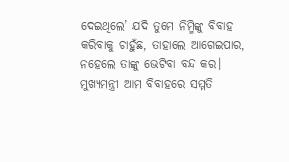ଦେଇଥିଲେ’ ଯଦି ତୁମେ ନିମ୍ମିଙ୍କୁ ବିବାହ କରିବାକୁ ଚାହୁଁଛ, ତାହାଲେ ଆଗେଇପାର, ନହେଲେ ତାଙ୍କୁ ଭେଟିବା ବନ୍ଦ କର। ମୁଖ୍ୟମନ୍ତ୍ରୀ ଆମ ବିବାହରେ ସମ୍ମତି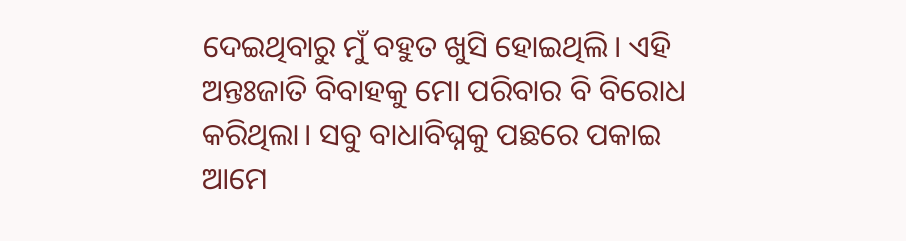ଦେଇଥିବାରୁ ମୁଁ ବହୁତ ଖୁସି ହୋଇଥିଲି। ଏହି ଅନ୍ତଃଜାତି ବିବାହକୁ ମୋ ପରିବାର ବି ବିରୋଧ କରିଥିଲା। ସବୁ ବାଧାବିଘ୍ନକୁ ପଛରେ ପକାଇ ଆମେ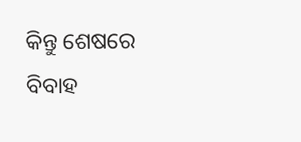କିନ୍ତୁ ଶେଷରେ ବିବାହ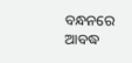ବନ୍ଧନରେ ଆବଦ୍ଧ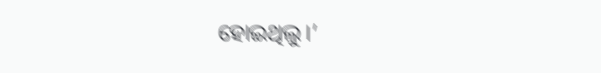ହୋଇଥିଲୁ।’